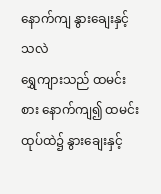နောက်ကျ နွားချေးနှင့်သလဲ
ရွှေကျားသည် ထမင်းစား နောက်ကျ၍ ထမင်းထုပ်ထဲ၌ နွားချေးနှင့်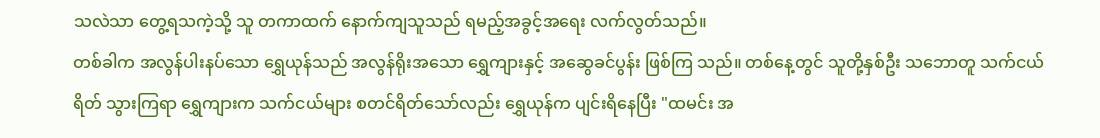သလဲသာ တွေ့ရသကဲ့သို့ သူ တကာထက် နောက်ကျသူသည် ရမည့်အခွင့်အရေး လက်လွတ်သည်။
တစ်ခါက အလွန်ပါးနပ်သော ရွှေယုန်သည် အလွန်ရိုးအသော ရွှေကျားနှင့် အဆွေခင်ပွန်း ဖြစ်ကြ သည်။ တစ်နေ့တွင် သူတို့နှစ်ဦး သဘောတူ သက်ငယ်ရိတ် သွားကြရာ ရွှေကျားက သက်ငယ်များ စတင်ရိတ်သော်လည်း ရွှေယုန်က ပျင်းရိနေပြီး "ထမင်း အ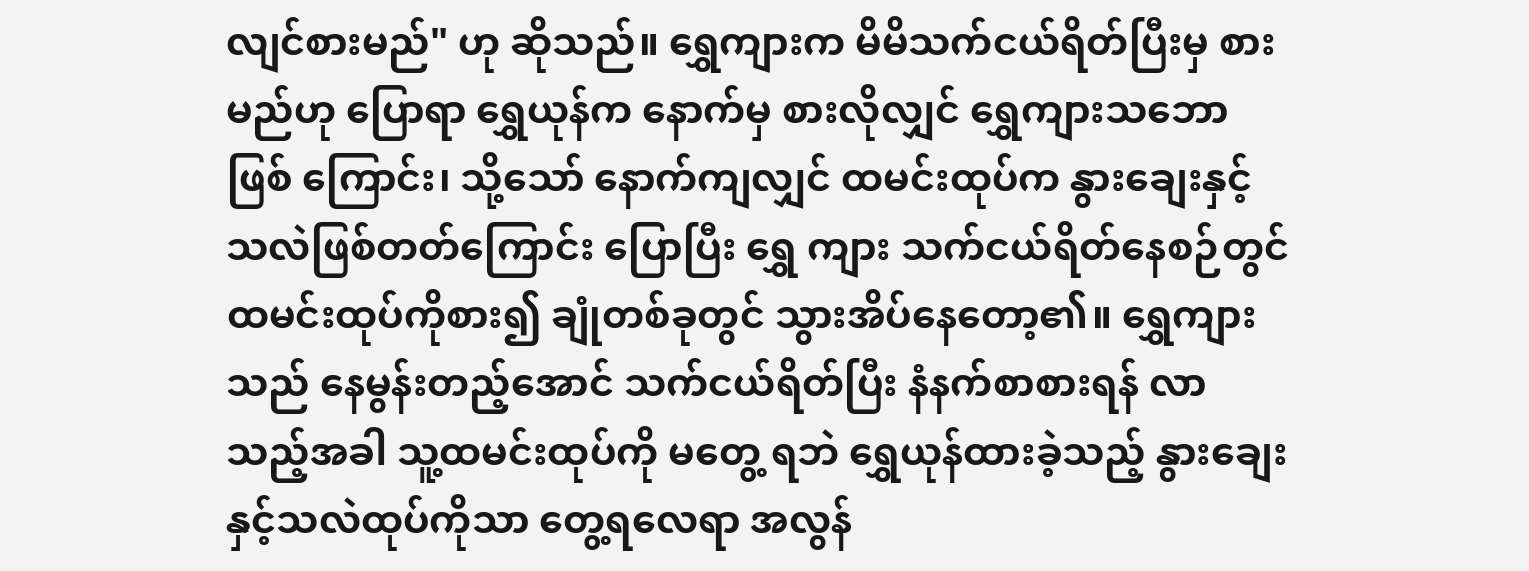လျင်စားမည်" ဟု ဆိုသည်။ ရွှေကျားက မိမိသက်ငယ်ရိတ်ပြီးမှ စားမည်ဟု ပြောရာ ရွှေယုန်က နောက်မှ စားလိုလျှင် ရွှေကျားသဘော ဖြစ် ကြောင်း၊ သို့သော် နောက်ကျလျှင် ထမင်းထုပ်က နွားချေးနှင့်သလဲဖြစ်တတ်ကြောင်း ပြောပြီး ရွှေ ကျား သက်ငယ်ရိတ်နေစဉ်တွင် ထမင်းထုပ်ကိုစား၍ ချုံတစ်ခုတွင် သွားအိပ်နေတော့၏။ ရွှေကျား သည် နေမွန်းတည့်အောင် သက်ငယ်ရိတ်ပြီး နံနက်စာစားရန် လာသည့်အခါ သူ့ထမင်းထုပ်ကို မတွေ့ ရဘဲ ရွှေယုန်ထားခဲ့သည့် နွားချေးနှင့်သလဲထုပ်ကိုသာ တွေ့ရလေရာ အလွန်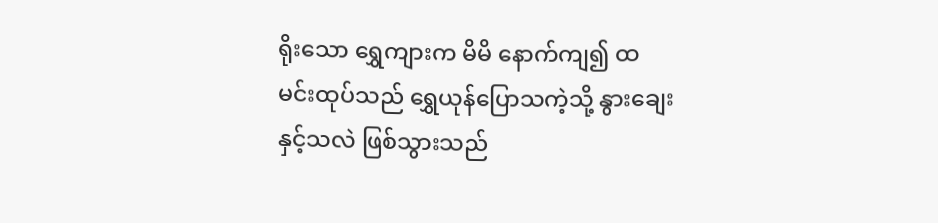ရိုးသော ရွှေကျားက မိမိ နောက်ကျ၍ ထမင်းထုပ်သည် ရွှေယုန်ပြောသကဲ့သို့ နွားချေးနှင့်သလဲ ဖြစ်သွားသည်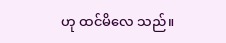ဟု ထင်မိလေ သည်။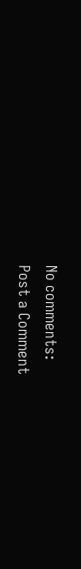No comments:
Post a Comment